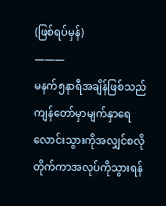(ဖြစ်ရပ်မှန်)
———
မနက်၅နာရီအချိန်ဖြစ်သည် ကျန်တော်မှာမျက်နှာရေလောင်းသွားကိုအလျှင်စလိုတိုက်ကာအလုပ်ကိုသွားရန်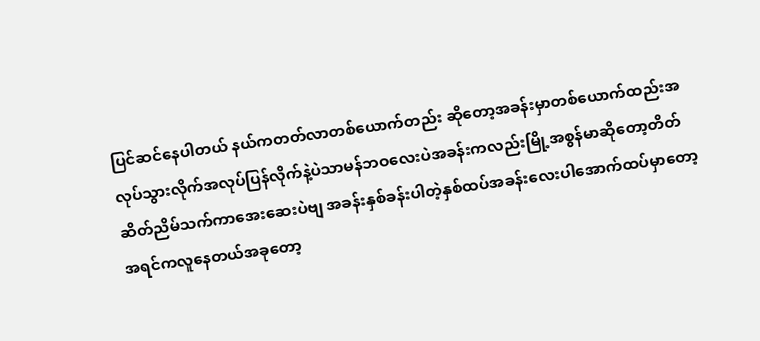ပြင်ဆင်နေပါတယ် နယ်ကတတ်လာတစ်ယောက်တည်း ဆိုတော့အခန်းမှာတစ်ယောက်ထည်းအလုပ်သွားလိုက်အလုပ်ပြန်လိုက်နဲ့ပဲသာမန်ဘဝလေးပဲအခန်းကလည်းမြို့အစွန်မာဆိုတော့တိတ်ဆိတ်ညိမ်သက်ကာအေးဆေးပဲဗျ အခန်းနှစ်ခန်းပါတဲ့နှစ်ထပ်အခန်းလေးပါအောက်ထပ်မှာတော့အရင်ကလူနေတယ်အခုတော့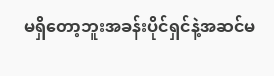မရှိတော့ဘူးအခန်းပိုင်ရှင်နဲ့အဆင်မ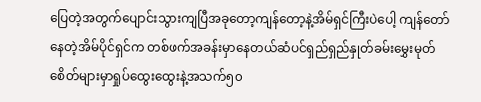ပြေတဲ့အတွက်ပျောင်းသွားကျပြီအခုတော့ကျန်တော့နဲ့အိမ်ရှင်ကြီးပဲပေါ့ ကျန်တော်နေတဲ့အိမ်ပိုင်ရှင်က တစ်ဖက်အခန်းမှာနေတယ်ဆံပင်ရှည်ရှည်နှုတ်ခမ်းမွှေးမုတ်စေိတ်များမှာရှုပ်ထွေးထွေးနဲ့အသက်၅၀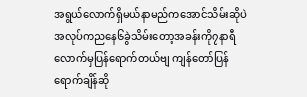အရွယ်လောက်ရှိမယ်နာမည်ကအောင်သိမ်းဆိုပဲအလုပ်ကညနေ၆ခွဲသိမ်းတော့အခန်းကို၇နာရီလောက်မှပြန်ရောက်တယ်ဗျ ကျန်တော်ပြန်ရောက်ချိန်ဆို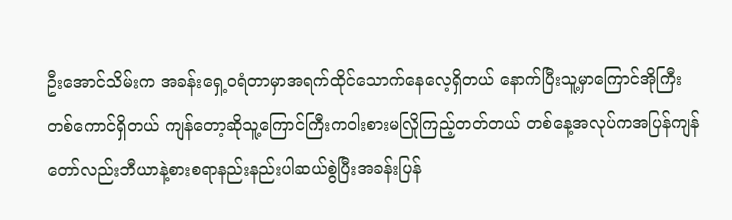ဦးအောင်သိမ်းက အခန်းရှေ့ဝရံတာမှာအရက်ထိုင်သောက်နေလေ့ရှိတယ် နောက်ပြီးသူ့မှာကြောင်အိုကြီးတစ်ကောင်ရှိတယ် ကျန်တော့ဆိုသူ့ကြောင်ကြီးကဝါးစားမလြိုကြည့်တတ်တယ် တစ်နေ့အလုပ်ကအပြန်ကျန်တော်လည်းဘီယာနဲ့စားစရာနည်းနည်းပါဆယ်စွဲပြီးအခန်းပြန်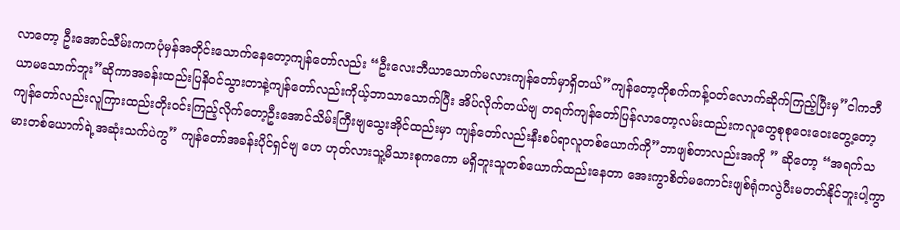လာတော့ ဦးအောင်သီမ်းကကပုံမှန်အတိုင်းသောက်နေတော့ကျန်တော်လည်း “ဦးလေးဘီယာသောက်မလားကျန်တော်မှာရှိတယ်”ကျန်တော့ကိုစက်ကန့်ဝတ်လောက်ဆိုက်ကြည့်ပြီးမှ”ငါကဘီယာမသောက်ဘူး”ဆိုကာအခန်းထည်းပြနိဝင်သွားတာနဲ့ကျန်တော်လည်းကိုယ့်ဘာသာသောက်ပြီး အိပ်လိုက်တယ်ဗျ တရက်ကျန်တော်ပြန်လာတော့လမ်းထည်းကလူတွေစုစုဝေးဝေးတွေ့တော့ကျန်တော်လည်းလူကြားထည်းတိုးဝင်းကြည့်လိုက်တော့ဦးအောင်သိမ်းကြီးဗျသွေးအိုင်ထည်းမှာ ကျန်တော်လည်းနီးစပ်ရာလူတစ်ယောက်ကို”ဘာဖျစ်တာလည်းအကို ” ဆိုတော့ “အရက်သမားတစ်ယောက်ရဲ့အဆုံးသက်ပဲကွ” ကျန်တော်အခန်းပိုင်ရှင်ဗျ ဟေ ဟုတ်လားသူ့မိသားစုကကော မရှိဘူးသူတစ်ယောက်ထည်းနေတာ အေးကွာစိတ်မကောင်းဖျစ်ရုံကလွဲပီးမတတ်နိုင်ဘူးပါ့ကွာ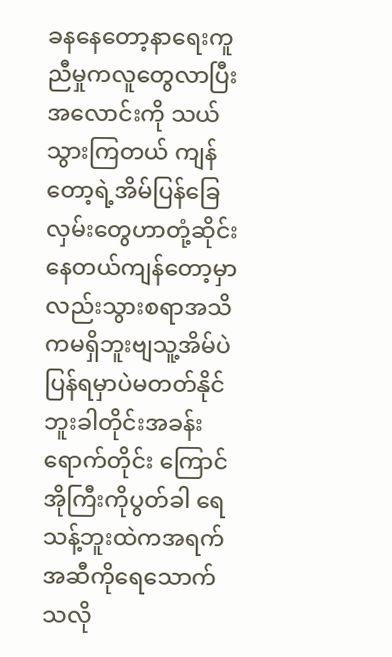ခနနေတော့နာရေးကူညီမှုကလူတွေလာပြီးအလောင်းကို သယ်သွားကြတယ် ကျန်တော့ရဲ့အိမ်ပြန်ခြေလှမ်းတွေဟာတုံ့ဆိုင်းနေတယ်ကျန်တော့မှာလည်းသွားစရာအသိကမရှိဘူးဗျသူ့အိမ်ပဲပြန်ရမှာပဲမတတ်နိုင်ဘူးခါတိုင်းအခန်းရောက်တိုင်း ကြောင်အိုကြီးကိုပွတ်ခါ ရေသန့်ဘူးထဲကအရက်အဆီကိုရေသောက်သလို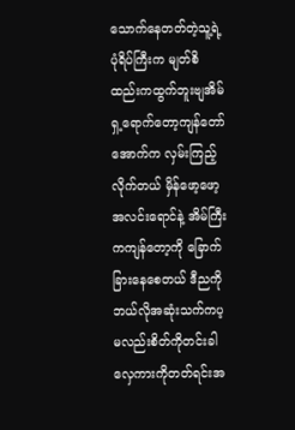သောက်နေတတ်တဲ့သူ့ရဲ့ပုံရိပ်ကြီးက မျတ်စိထည်းကထွက်ဘူးဗျအိမ်ရှ့ရောက်တော့ကျန်တော်အောက်က လှမ်းကြည့်လိုက်တယ် မှိန်ဖော့ဖော့အလင်းရောင်နဲ့ အိမ်ကြီးကကျန်တော့ကို ခြောက်ခြားနေစေတယ် ဒီညကိုဘယ်လိုအဆုံးသက်ကပ့မလည်းစိတ်ကိုတင်းခါလှေကားကိုတတ်ရင်းအ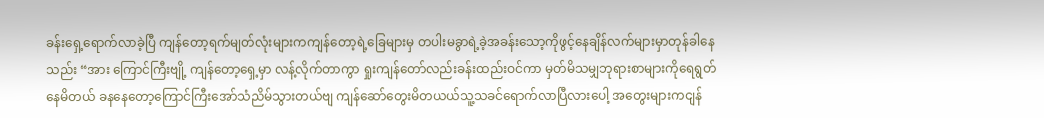ခန်းရှေ့ရောက်လာခဲ့ပြီ ကျန်တော့ရက်မျတ်လုံးများကကျန်တော့ရဲ့ခြေများမှ တပါးမခွာရဲ့ခဲ့အခန်းသော့ကိုဖွင့်နေချိန်လက်များမှာတုန်ခါနေသည်း “အား ကြောင်ကြီးဗျို့ ကျန်တော့ရှေ့မှာ လန့်လိုက်တာကွာ ရှုးကျန်တော်လည်းခန်းထည်းဝင်ကာ မှတ်မိသမျှဘုရားစာများကိုရေရွတ်နေမိတယ် ခနနေတော့ကြောင်ကြီးအော်သံညိမ်သွားတယ်ဗျ ကျန်ဆော်တွေးမိတယယ်သူ့သခင်ရောက်လာပြီလားပေါ့ အတွေးများကငျန်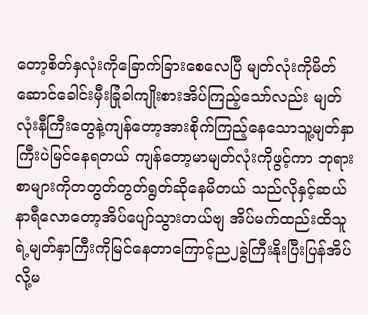တော့စိတ်နှလုံးကိုခြောက်ခြားစေလေပြီ မျတ်လုံးကိုမိတ်ဆောင်ခေါင်းမှီးခြုံခါကျိုးစားအိပ်ကြည့်သော်လည်း မျတ်လုံးနီကြီးတွေနဲ့ကျန်တော့အားစိုက်ကြည့်နေသောသူ့မျတ်နှာကြီးပဲမြင်နေရတယ် ကျန်တော့မာမျတ်လုံးကိုဖွင့်ကာ ဘုရားစာများကိုတတွတ်တွတ်ရွတ်ဆိုနေမိတယ် သည်လိုနှင့်ဆယ်နာရီလောတော့အိပ်ပျော်သွားတယ်ဗျ အိပ်မက်ထည်းထိသူရဲ့မျတ်နှာကြီးကိုမြင်နေတာကြောင့်ည၂ခွဲကြီးနိုးပြီးပြန်အိပ်လို့မ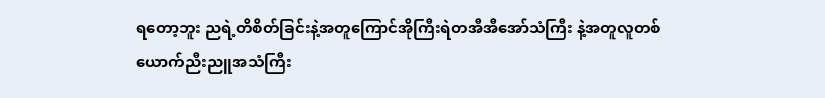ရတော့ဘူး ညရဲ့တိစိတ်ခြင်းနဲ့အတူကြောင်အိုကြီးရဲတအီအီအော်သံကြီး နဲ့အတူလူတစ်ယောက်ညီးညူအသံကြီး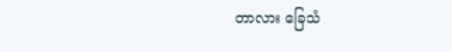တာလား ခြေသံ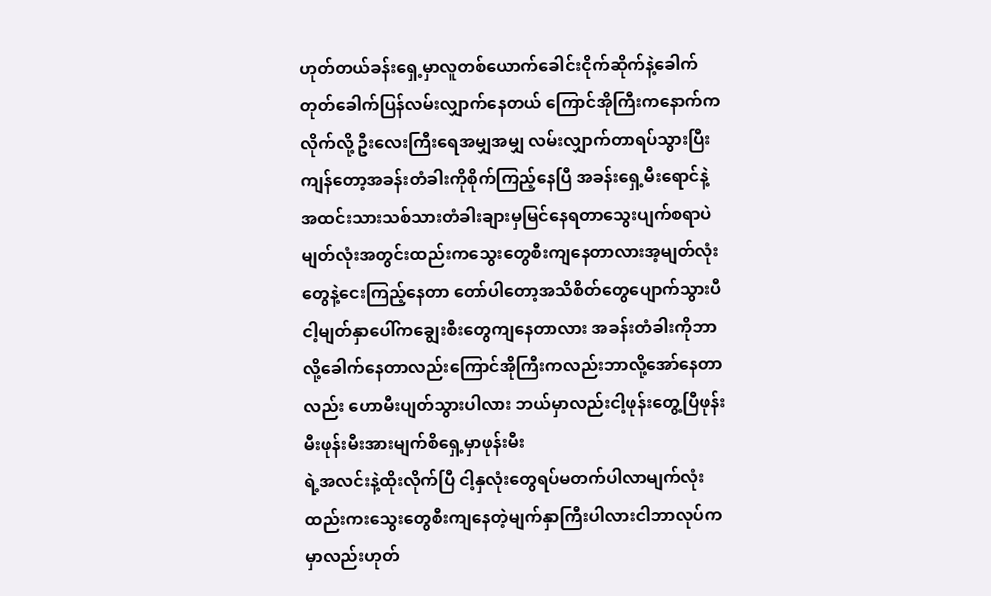ဟုတ်တယ်ခန်းရှေ့မှာလူတစ်ယောက်ခေါင်းငိုက်ဆိုက်နဲ့ခေါက်တုတ်ခေါက်ပြန်လမ်းလျှာက်နေတယ် ကြောင်အိုကြီးကနောက်ကလိုက်လို့ ဦးလေးကြီးရေအမျှအမျှ လမ်းလျှာက်တာရပ်သွားပြီးကျန်တော့အခန်းတံခါးကိုစိုက်ကြည့်နေပြီ အခန်းရှေ့မီးရောင်နဲ့အထင်းသားသစ်သားတံခါးချားမှမြင်နေရတာသွေးပျက်စရာပဲမျတ်လုံးအတွင်းထည်းကသွေးတွေစီးကျနေတာလားအ့မျတ်လုံးတွေနဲ့ငေးကြည့်နေတာ တော်ပါတော့အသိစိတ်တွေပျောက်သွားပီ ငါ့မျတ်နှာပေါ်ကချွေးစီးတွေကျနေတာလား အခန်းတံခါးကိုဘာလို့ခေါက်နေတာလည်းကြောင်အိုကြီးကလည်းဘာလို့အော်နေတာလည်း ဟောမီးပျတ်သွားပါလား ဘယ်မှာလည်းငါ့ဖုန်းတွေ့ပြီဖုန်းမီးဖုန်းမီးအားမျက်စိရှေ့မှာဖုန်းမီး
ရဲ့အလင်းနဲ့ထိုးလိုက်ပြီ ငါ့နှလုံးတွေရပ်မတက်ပါလာမျက်လုံးထည်းကးသွေးတွေစီးကျနေတဲ့မျက်နှာကြီးပါလားငါဘာလုပ်ကမှာလည်းဟုတ်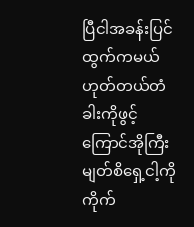ပြီငါအခန်းပြင်ထွက်ကမယ်ဟုတ်တယ်တံခါးကိုဖွင့်ကြောင်အိုကြီးမျတ်စိရှေ့ငါ့ကိုကိုက်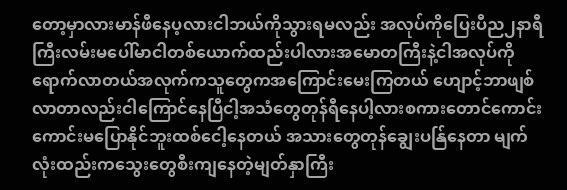တော့မှာလားမာန်ဖီနေပ့လားငါဘယ်ကိုသွားရမလည်း အလုပ်ကိုပြေးပီည၂နာရီကြီးလမ်းမပေါ်မာငါတစ်ယောက်ထည်းပါလားအမောတကြီးနဲ့ငါအလုပ်ကိုရောက်လာတယ်အလုက်ကသူတွေကအကြောင်းမေးကြတယ် ဟျောင့်ဘာဖျစ်လာတာလည်းငါကြောင်နေပြီငါ့အသံတွေတုန်ရီနေပါ့လားစကားတောင်ကောင်းကောင်းမပြောနိုင်ဘူးထစ်ငေါ့နေတယ် အသားတွေတုန်ချွေးပန်ြနေတာ မျက်လုံးထည်းကသွေးတွေစီးကျနေတဲ့မျတ်နှာကြီး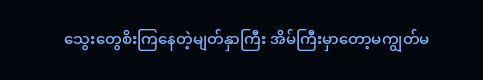သွေးတွေစိးကြနေတဲ့မျတ်နှာကြီး အိမ်ကြီးမှာတော့မကျွတ်မ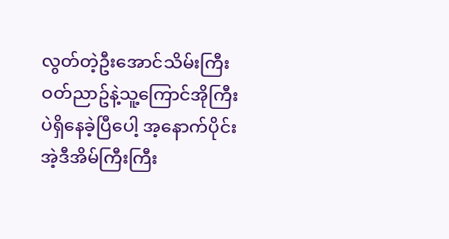လွတ်တဲ့ဦးအောင်သိမ်းကြီးဝတ်ညာဥ်နဲ့သူ့ကြောင်အိုကြီးပဲရှိနေခဲ့ပြီပေါ့ အ့နောက်ပိုင်း အဲ့ဒီအိမ်ကြီးကြီး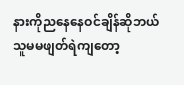နားကိုညနေနေဝင်ချိန်ဆိုဘယ်သူမမဖျတ်ရဲကျတော့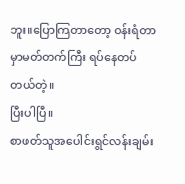ဘူး။ပြောကြတာတော့ ဝန်းရံတာမှာမတ်တက်ကြီး ရပ်နေတပ်တယ်တဲ့။
ပြီးပါပြီ။
စာဖတ်သူအပေါင်းရွင်လန်းချမ်း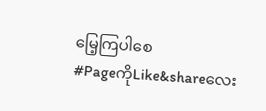မြေ့ကြပါစေ
#PageကိုLike&shareလေး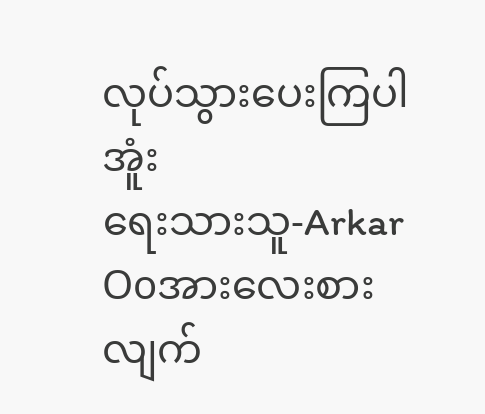လုပ်သွားပေးကြပါအူံး
ရေးသားသူ-Arkar Ooအားလေးစားလျက်